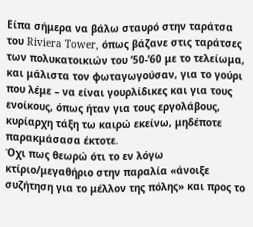Είπα σήμερα να βάλω σταυρό στην ταράτσα του Riviera Tower, όπως βάζανε στις ταράτσες των πολυκατοικιών του ’50-’60 με το τελείωμα, και μάλιστα τον φωταγωγούσαν, για το γούρι που λέμε – να είναι γουρλίδικες και για τους ενοίκους, όπως ήταν για τους εργολάβους, κυρίαρχη τάξη τω καιρώ εκείνω, μηδέποτε παρακμάσασα έκτοτε.
Όχι πως θεωρώ ότι το εν λόγω κτίριο/μεγαθήριο στην παραλία «άνοιξε συζήτηση για το μέλλον της πόλης» και προς το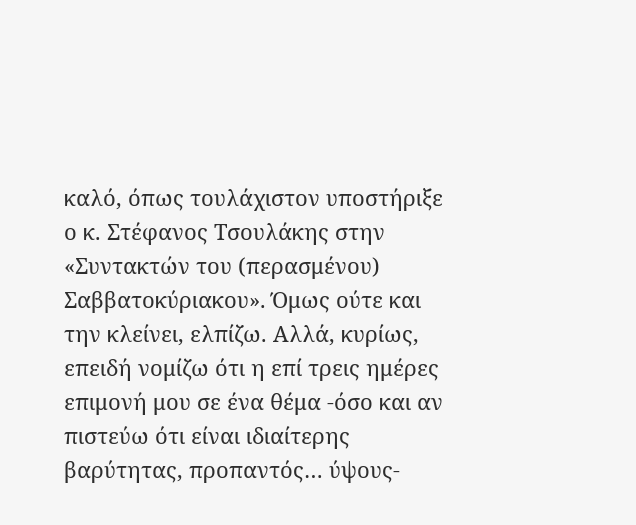καλό, όπως τουλάχιστον υποστήριξε ο κ. Στέφανος Τσουλάκης στην «Συντακτών του (περασμένου) Σαββατοκύριακου». Όμως ούτε και την κλείνει, ελπίζω. Αλλά, κυρίως, επειδή νομίζω ότι η επί τρεις ημέρες επιμονή μου σε ένα θέμα -όσο και αν πιστεύω ότι είναι ιδιαίτερης βαρύτητας, προπαντός… ύψους-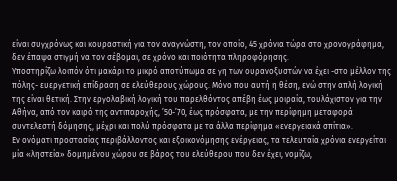είναι συγχρόνως και κουραστική για τον αναγνώστη, τον οποίο, 45 χρόνια τώρα στο χρονογράφημα, δεν έπαψα στιγμή να τον σέβομαι, σε χρόνο και ποιότητα πληροφόρησης.
Υποστηρίζω λοιπόν ότι μακάρι το μικρό αποτύπωμα σε γη των ουρανοξυστών να έχει -στο μέλλον της πόλης- ευεργετική επίδραση σε ελεύθερους χώρους. Μόνο που αυτή η θέση, ενώ στην απλή λογική της είναι θετική. Στην εργολαβική λογική του παρελθόντος απέβη έως μοιραία, τουλάχιστον για την Αθήνα, από τον καιρό της αντιπαροχής, ’50-’70, έως πρόσφατα, με την περίφημη μεταφορά συντελεστή δόμησης, μέχρι και πολύ πρόσφατα με τα άλλα περίφημα «ενεργειακά σπίτια».
Εν ονόματι προστασίας περιβάλλοντος και εξοικονόμησης ενέργειας, τα τελευταία χρόνια ενεργείται μία «ληστεία» δομημένου χώρου σε βάρος του ελεύθερου που δεν έχει, νομίζω,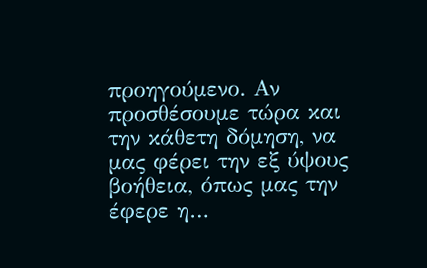προηγούμενο. Αν προσθέσουμε τώρα και την κάθετη δόμηση, να μας φέρει την εξ ύψους βοήθεια, όπως μας την έφερε η…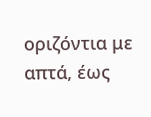οριζόντια με απτά, έως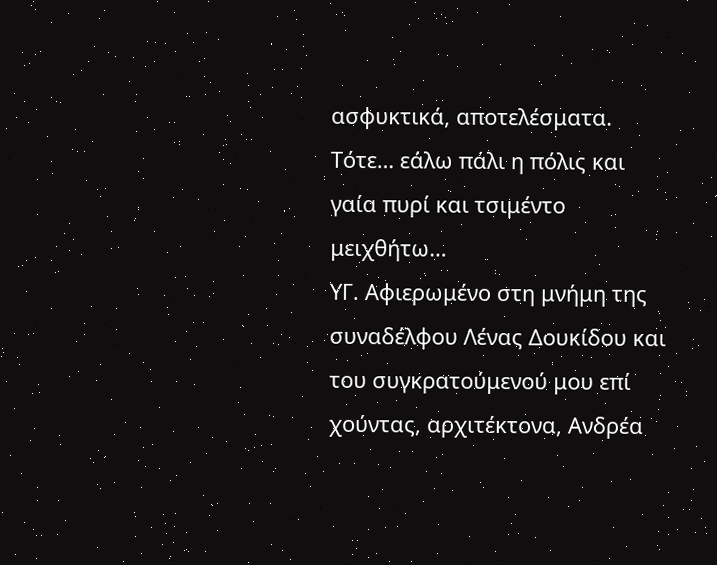ασφυκτικά, αποτελέσματα. Τότε… εάλω πάλι η πόλις και γαία πυρί και τσιμέντο μειχθήτω…
ΥΓ. Αφιερωμένο στη μνήμη της συναδέλφου Λένας Δουκίδου και του συγκρατούμενού μου επί χούντας, αρχιτέκτονα, Ανδρέα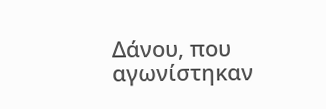Δάνου, που αγωνίστηκαν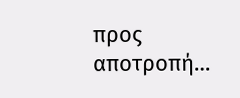προς αποτροπή…